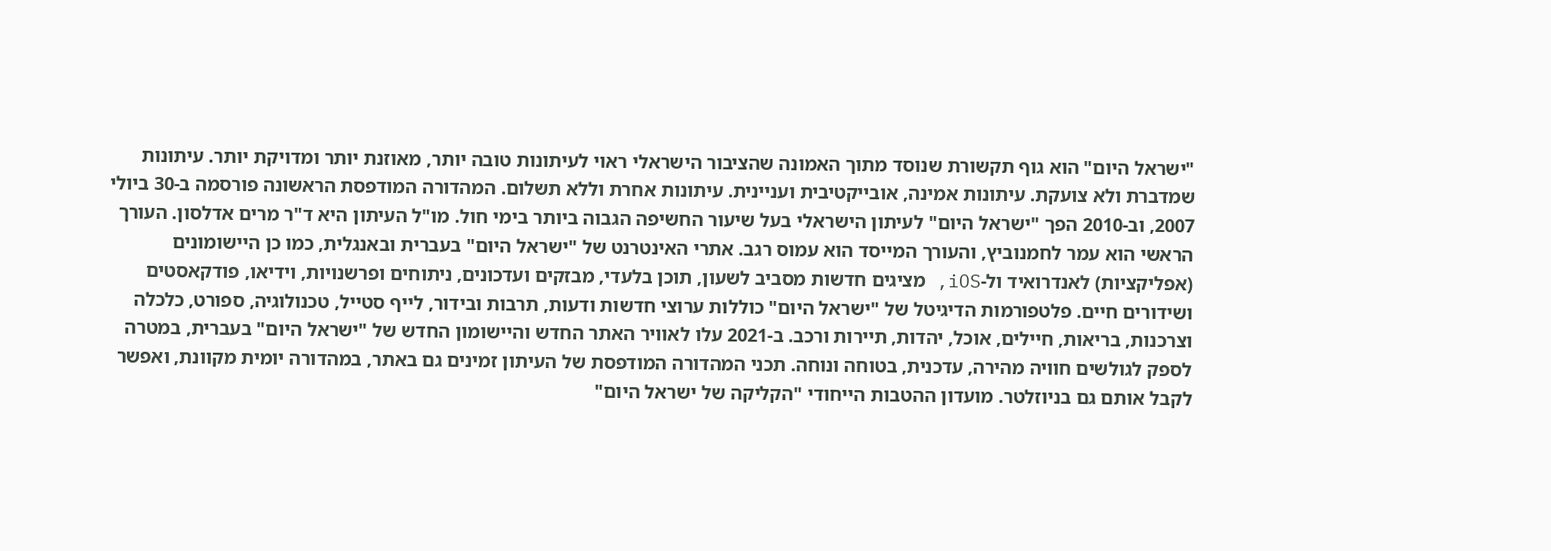"ישראל היום" הוא גוף תקשורת שנוסד מתוך האמונה שהציבור הישראלי ראוי לעיתונות טובה יותר, מאוזנת יותר ומדויקת יותר. עיתונות שמדברת ולא צועקת. עיתונות אמינה, אובייקטיבית ועניינית. עיתונות אחרת וללא תשלום. המהדורה המודפסת הראשונה פורסמה ב-30 ביולי 2007, וב-2010 הפך "ישראל היום" לעיתון הישראלי בעל שיעור החשיפה הגבוה ביותר בימי חול. מו"ל העיתון היא ד"ר מרים אדלסון. העורך הראשי הוא עמר לחמנוביץ, והעורך המייסד הוא עמוס רגב. אתרי האינטרנט של "ישראל היום" בעברית ובאנגלית, כמו כן היישומונים (אפליקציות) לאנדרואיד ול-iOS, מציגים חדשות מסביב לשעון, תוכן בלעדי, מבזקים ועדכונים, ניתוחים ופרשנויות, וידיאו, פודקאסטים ושידורים חיים. פלטפורמות הדיגיטל של "ישראל היום" כוללות ערוצי חדשות ודעות, תרבות ובידור, לייף סטייל, טכנולוגיה, ספורט, כלכלה וצרכנות, בריאות, חיילים, אוכל, יהדות, תיירות ורכב. ב-2021 עלו לאוויר האתר החדש והיישומון החדש של "ישראל היום" בעברית, במטרה לספק לגולשים חוויה מהירה, עדכנית, בטוחה ונוחה. תכני המהדורה המודפסת של העיתון זמינים גם באתר, במהדורה יומית מקוונת, ואפשר לקבל אותם גם בניוזלטר. מועדון ההטבות הייחודי "הקליקה של ישראל היום"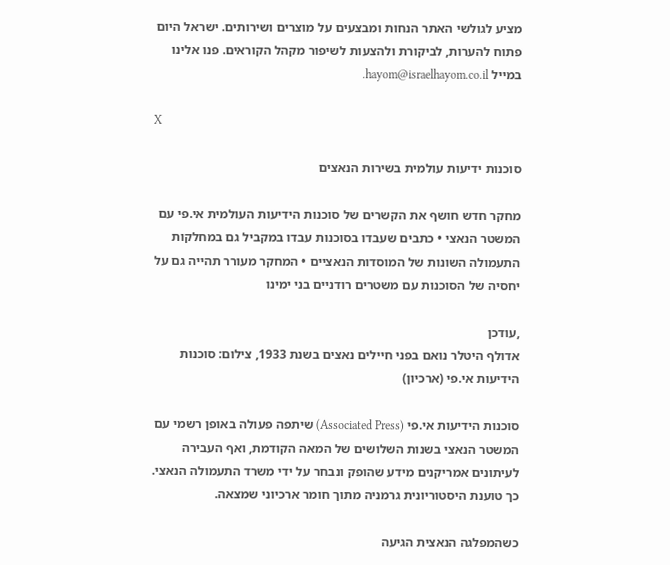מציע לגולשי האתר הנחות ומבצעים על מוצרים ושירותים. ישראל היום פתוח להערות, לביקורת ולהצעות לשיפור מקהל הקוראים. פנו אלינו במייל hayom@israelhayom.co.il.

X

סוכנות ידיעות עולמית בשירות הנאצים

מחקר חדש חושף את הקשרים של סוכנות הידיעות העולמית אי.פי עם המשטר הנאצי • כתבים שעבדו בסוכנות עבדו במקביל גם במחלקות התעמולה השונות של המוסדות הנאציים • המחקר מעורר תהייה גם על יחסיה של הסוכנות עם משטרים רודניים בני ימינו

,עודכן
אדולף היטלר נואם בפני חיילים נאצים בשנת 1933, צילום: סוכנות הידיעות אי.פי (ארכיון)

סוכנות הידיעות אי.פי (Associated Press) שיתפה פעולה באופן רשמי עם המשטר הנאצי בשנות השלושים של המאה הקודמת, ואף העבירה לעיתונים אמריקנים מידע שהופק ונבחר על ידי משרד התעמולה הנאצי. כך טוענת היסטוריונית גרמניה מתוך חומר ארכיוני שמצאה.

כשהמפלגה הנאצית הגיעה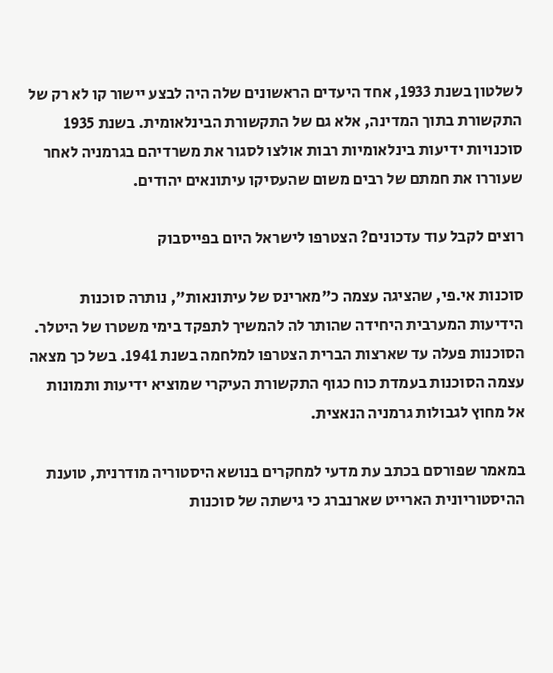לשלטון בשנת 1933, אחד היעדים הראשונים שלה היה לבצע יישור קו לא רק של התקשורת בתוך המדינה, אלא גם של התקשורת הבינלאומית. בשנת 1935 סוכנויות ידיעות בינלאומיות רבות אולצו לסגור את משרדיהם בגרמניה לאחר שעוררו את חמתם של רבים משום שהעסיקו עיתונאים יהודים.

רוצים לקבל עוד עדכונים? הצטרפו לישראל היום בפייסבוק

סוכנות אי.פי, שהציגה עצמה כ"מארינס של עיתונאות", נותרה סוכנות הידיעות המערבית היחידה שהותר לה להמשיך לתפקד בימי משטרו של היטלר. הסוכנות פעלה עד שארצות הברית הצטרפו למלחמה בשנת 1941. בשל כך מצאה עצמה הסוכנות בעמדת כוח כגוף התקשורת העיקרי שמוציא ידיעות ותמונות אל מחוץ לגבולות גרמניה הנאצית.

במאמר שפורסם בכתב עת מדעי למחקרים בנושא היסטוריה מודרנית, טוענת ההיסטוריונית הארייט שארנברג כי גישתה של סוכנות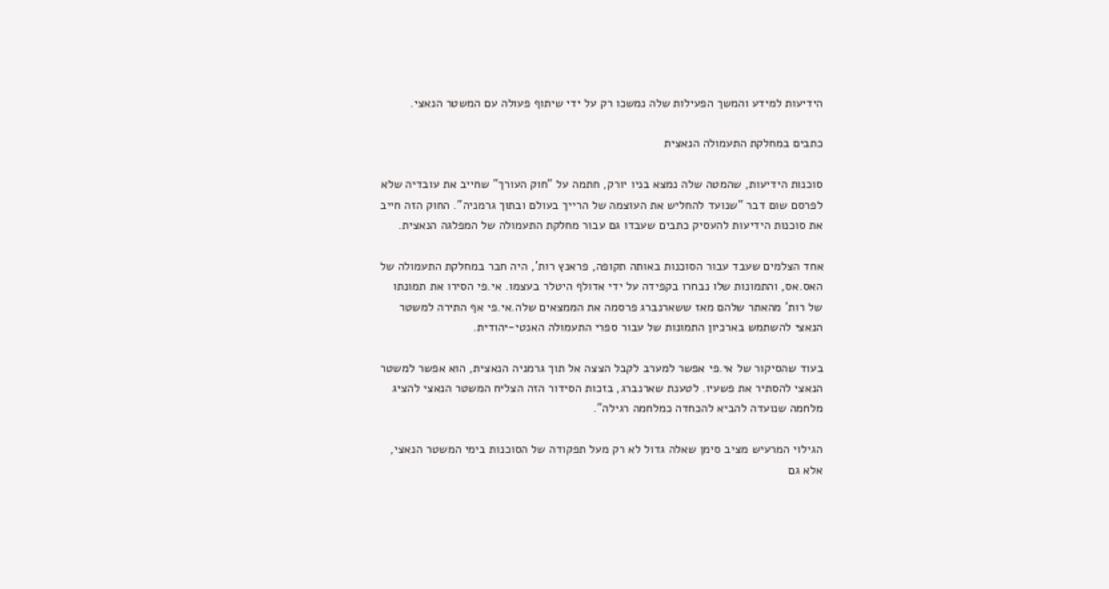הידיעות למידע והמשך הפעילות שלה נמשכו רק על ידי שיתוף פעולה עם המשטר הנאצי.

כתבים במחלקת התעמולה הנאצית

סוכנות הידיעות, שהמטה שלה נמצא בניו יורק, חתמה על "חוק העורך" שחייב את עובדיה שלא לפרסם שום דבר "שנועד להחליש את העוצמה של הרייך בעולם ובתוך גרמניה". החוק הזה חייב את סוכנות הידיעות להעסיק כתבים שעבדו גם עבור מחלקת התעמולה של המפלגה הנאצית.

אחד הצלמים שעבד עבור הסוכנות באותה תקופה, פראנץ רות', היה חבר במחלקת התעמולה של האס.אס, והתמונות שלו נבחרו בקפידה על ידי אדולף היטלר בעצמו. אי.פי הסירו את תמונתו של רות' מהאתר שלהם מאז ששארנברג פרסמה את הממצאים שלה.אי.פי אף התירה למשטר הנאצי להשתמש בארכיון התמונות של עבור ספרי התעמולה האנטי-יהודית.

בעוד שהסיקור של אי.פי אפשר למערב לקבל הצצה אל תוך גרמניה הנאצית, הוא אפשר למשטר הנאצי להסתיר את פשעיו. לטענת שארנברג, בזכות הסידור הזה הצליח המשטר הנאצי להציג מלחמה שנועדה להביא להכחדה כמלחמה רגילה".

הגילוי המרעיש מציב סימן שאלה גדול לא רק מעל תפקודה של הסוכנות בימי המשטר הנאצי, אלא גם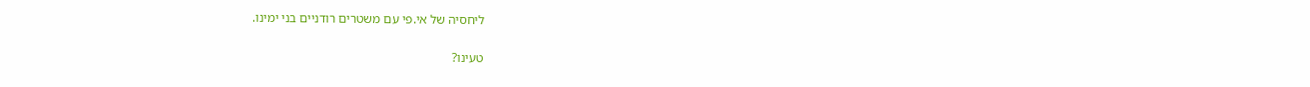ליחסיה של אי.פי עם משטרים רודניים בני ימינו.

טעינו?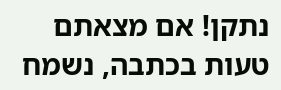נתקן! אם מצאתם טעות בכתבה, נשמח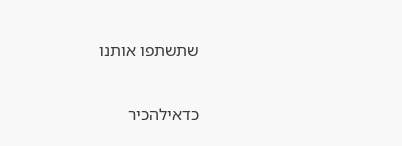שתשתפו אותנו

כדאילהכיר